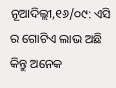ନୂଆଦିଲ୍ଲୀ,୧୬/୦୯: ଏସି ର ଗୋଟିଏ ଲାଭ ଅଛି କିନ୍ତୁ ଅନେକ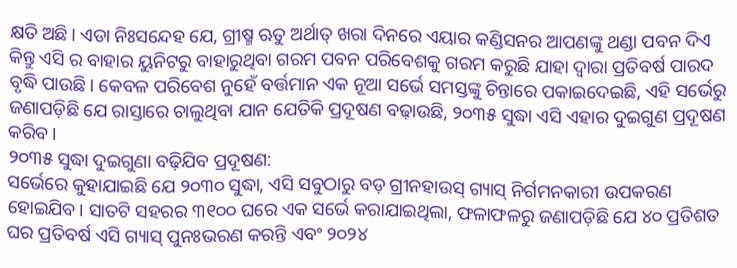କ୍ଷତି ଅଛି। ଏଡା ନିଃସନ୍ଦେହ ଯେ, ଗ୍ରୀଷ୍ମ ଋତୁ ଅର୍ଥାତ୍ ଖରା ଦିନରେ ଏୟାର କଣ୍ଡିସନର ଆପଣଙ୍କୁ ଥଣ୍ଡା ପବନ ଦିଏ କିନ୍ତୁ ଏସି ର ବାହାର ୟୁନିଟରୁ ବାହାରୁଥିବା ଗରମ ପବନ ପରିବେଶକୁ ଗରମ କରୁଛି ଯାହା ଦ୍ଵାରା ପ୍ରତିବର୍ଷ ପାରଦ ବୃଦ୍ଧି ପାଉଛି। କେବଳ ପରିବେଶ ନୁହେଁ ବର୍ତ୍ତମାନ ଏକ ନୂଆ ସର୍ଭେ ସମସ୍ତଙ୍କୁ ଚିନ୍ତାରେ ପକାଇଦେଇଛି, ଏହି ସର୍ଭେରୁ ଜଣାପଡ଼ିଛି ଯେ ରାସ୍ତାରେ ଚାଲୁଥିବା ଯାନ ଯେତିକି ପ୍ରଦୂଷଣ ବଢ଼ାଉଛି, ୨୦୩୫ ସୁଦ୍ଧା ଏସି ଏହାର ଦୁଇଗୁଣ ପ୍ରଦୂଷଣ କରିବ।
୨୦୩୫ ସୁଦ୍ଧା ଦୁଇଗୁଣା ବଢ଼ିଯିବ ପ୍ରଦୂଷଣ:
ସର୍ଭେରେ କୁହାଯାଇଛି ଯେ ୨୦୩୦ ସୁଦ୍ଧା, ଏସି ସବୁଠାରୁ ବଡ଼ ଗ୍ରୀନହାଉସ୍ ଗ୍ୟାସ୍ ନିର୍ଗମନକାରୀ ଉପକରଣ ହୋଇଯିବ। ସାତଟି ସହରର ୩୧୦୦ ଘରେ ଏକ ସର୍ଭେ କରାଯାଇଥିଲା, ଫଳାଫଳରୁ ଜଣାପଡ଼ିଛି ଯେ ୪୦ ପ୍ରତିଶତ ଘର ପ୍ରତିବର୍ଷ ଏସି ଗ୍ୟାସ୍ ପୁନଃଭରଣ କରନ୍ତି ଏବଂ ୨୦୨୪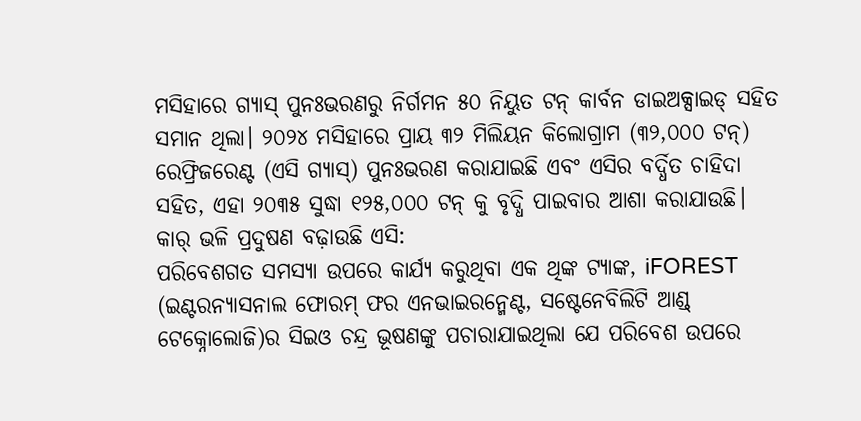ମସିହାରେ ଗ୍ୟାସ୍ ପୁନଃଭରଣରୁ ନିର୍ଗମନ ୫୦ ନିୟୁତ ଟନ୍ କାର୍ବନ ଡାଇଅକ୍ସାଇଡ୍ ସହିତ ସମାନ ଥିଲା। ୨୦୨୪ ମସିହାରେ ପ୍ରାୟ ୩୨ ମିଲିୟନ କିଲୋଗ୍ରାମ (୩୨,୦୦୦ ଟନ୍) ରେଫ୍ରିଜରେଣ୍ଟ (ଏସି ଗ୍ୟାସ୍) ପୁନଃଭରଣ କରାଯାଇଛି ଏବଂ ଏସିର ବର୍ଦ୍ଧିତ ଚାହିଦା ସହିତ, ଏହା ୨୦୩୫ ସୁଦ୍ଧା ୧୨୫,୦୦୦ ଟନ୍ କୁ ବୃଦ୍ଧି ପାଇବାର ଆଶା କରାଯାଉଛି।
କାର୍ ଭଳି ପ୍ରଦୁଷଣ ବଢ଼ାଉଛି ଏସି:
ପରିବେଶଗତ ସମସ୍ୟା ଉପରେ କାର୍ଯ୍ୟ କରୁଥିବା ଏକ ଥିଙ୍କ ଟ୍ୟାଙ୍କ, iFOREST (ଇଣ୍ଟରନ୍ୟାସନାଲ ଫୋରମ୍ ଫର ଏନଭାଇରନ୍ମେଣ୍ଟ, ସଷ୍ଟେନେବିଲିଟି ଆଣ୍ଡ୍ ଟେକ୍ନୋଲୋଜି)ର ସିଇଓ ଚନ୍ଦ୍ର ଭୂଷଣଙ୍କୁ ପଚାରାଯାଇଥିଲା ଯେ ପରିବେଶ ଉପରେ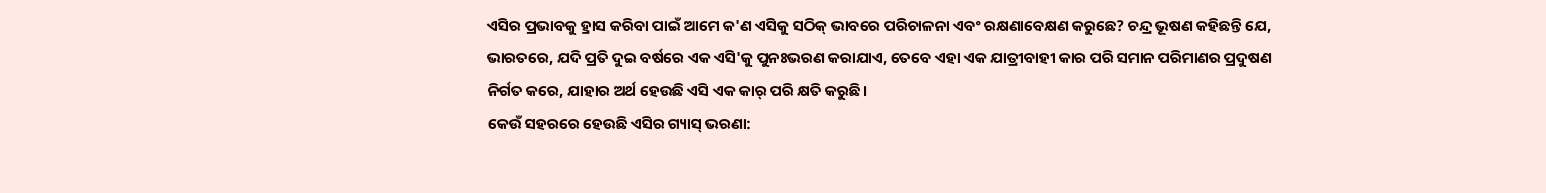ଏସିର ପ୍ରଭାବକୁ ହ୍ରାସ କରିବା ପାଇଁ ଆମେ କ'ଣ ଏସିକୁ ସଠିକ୍ ଭାବରେ ପରିଚାଳନା ଏବଂ ରକ୍ଷଣାବେକ୍ଷଣ କରୁଛେ? ଚନ୍ଦ୍ର ଭୂଷଣ କହିଛନ୍ତି ଯେ, ଭାରତରେ, ଯଦି ପ୍ରତି ଦୁଇ ବର୍ଷରେ ଏକ ଏସି'କୁ ପୁନଃଭରଣ କରାଯାଏ, ତେବେ ଏହା ଏକ ଯାତ୍ରୀବାହୀ କାର ପରି ସମାନ ପରିମାଣର ପ୍ରଦୁଷଣ ନିର୍ଗତ କରେ, ଯାହାର ଅର୍ଥ ହେଉଛି ଏସି ଏକ କାର୍ ପରି କ୍ଷତି କରୁଛି।
କେଉଁ ସହରରେ ହେଉଛି ଏସିର ଗ୍ୟାସ୍ ଭରଣା: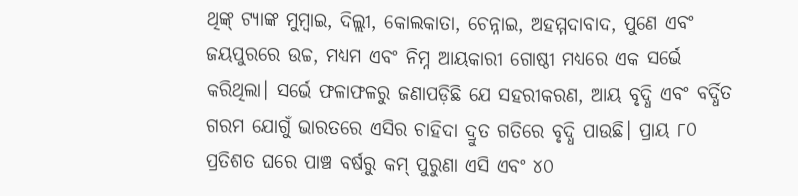ଥିଙ୍କ୍ ଟ୍ୟାଙ୍କ ମୁମ୍ବାଇ, ଦିଲ୍ଲୀ, କୋଲକାତା, ଚେନ୍ନାଇ, ଅହମ୍ମଦାବାଦ, ପୁଣେ ଏବଂ ଜୟପୁରରେ ଉଚ୍ଚ, ମଧ୍ୟମ ଏବଂ ନିମ୍ନ ଆୟକାରୀ ଗୋଷ୍ଠୀ ମଧ୍ୟରେ ଏକ ସର୍ଭେ କରିଥିଲା। ସର୍ଭେ ଫଳାଫଳରୁ ଜଣାପଡ଼ିଛି ଯେ ସହରୀକରଣ, ଆୟ ବୃଦ୍ଧି ଏବଂ ବର୍ଦ୍ଧିତ ଗରମ ଯୋଗୁଁ ଭାରତରେ ଏସିର ଚାହିଦା ଦ୍ରୁତ ଗତିରେ ବୃଦ୍ଧି ପାଉଛି। ପ୍ରାୟ ୮୦ ପ୍ରତିଶତ ଘରେ ପାଞ୍ଚ ବର୍ଷରୁ କମ୍ ପୁରୁଣା ଏସି ଏବଂ ୪୦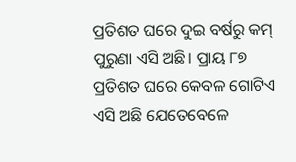ପ୍ରତିଶତ ଘରେ ଦୁଇ ବର୍ଷରୁ କମ୍ ପୁରୁଣା ଏସି ଅଛି। ପ୍ରାୟ ୮୭ ପ୍ରତିଶତ ଘରେ କେବଳ ଗୋଟିଏ ଏସି ଅଛି ଯେତେବେଳେ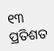୧୩ ପ୍ରତିଶତ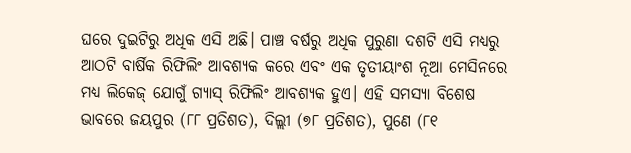ଘରେ ଦୁଇଟିରୁ ଅଧିକ ଏସି ଅଛି। ପାଞ୍ଚ ବର୍ଷରୁ ଅଧିକ ପୁରୁଣା ଦଶଟି ଏସି ମଧ୍ୟରୁ ଆଠଟି ବାର୍ଷିକ ରିଫିଲିଂ ଆବଶ୍ୟକ କରେ ଏବଂ ଏକ ତୃତୀୟାଂଶ ନୂଆ ମେସିନରେ ମଧ୍ୟ ଲିକେଜ୍ ଯୋଗୁଁ ଗ୍ୟାସ୍ ରିଫିଲିଂ ଆବଶ୍ୟକ ହୁଏ। ଏହି ସମସ୍ୟା ବିଶେଷ ଭାବରେ ଜୟପୁର (୮୮ ପ୍ରତିଶତ), ଦିଲ୍ଲୀ (୭୮ ପ୍ରତିଶତ), ପୁଣେ (୮୧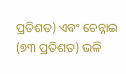ପ୍ରତିଶତ) ଏବଂ ଚେନ୍ନାଇ (୭୩ ପ୍ରତିଶତ) ଭଳି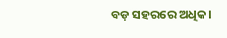ବଡ଼ ସହରରେ ଅଧିକ।